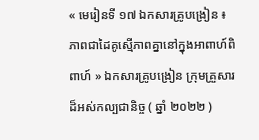« មេរៀនទី ១៧ ឯកសារគ្រូបង្រៀន ៖ ភាពជាដៃគូស្មើភាពគ្នានៅក្នុងអាពាហ៍ពិពាហ៍ » ឯកសារគ្រូបង្រៀន ក្រុមគ្រួសារដ៏អស់កល្បជានិច្ច ( ឆ្នាំ ២០២២ )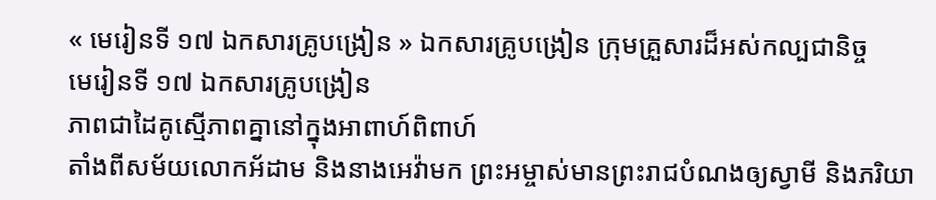« មេរៀនទី ១៧ ឯកសារគ្រូបង្រៀន » ឯកសារគ្រូបង្រៀន ក្រុមគ្រួសារដ៏អស់កល្បជានិច្ច
មេរៀនទី ១៧ ឯកសារគ្រូបង្រៀន
ភាពជាដៃគូស្មើភាពគ្នានៅក្នុងអាពាហ៍ពិពាហ៍
តាំងពីសម័យលោកអ័ដាម និងនាងអេវ៉ាមក ព្រះអម្ចាស់មានព្រះរាជបំណងឲ្យស្វាមី និងភរិយា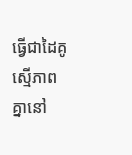ធ្វើជាដៃគូស្មើភាពគ្នានៅ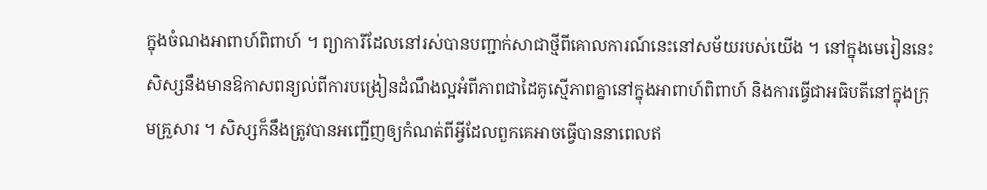ក្នុងចំណងអាពាហ៍ពិពាហ៍ ។ ព្យាការីដែលនៅរស់បានបញ្ជាក់សាជាថ្មីពីគោលការណ៍នេះនៅសម័យរបស់យើង ។ នៅក្នុងមេរៀននេះ សិស្សនឹងមានឱកាសពន្យល់ពីការបង្រៀនដំណឹងល្អអំពីភាពជាដៃគូស្មើភាពគ្នានៅក្នុងអាពាហ៍ពិពាហ៍ និងការធ្វើជាអធិបតីនៅក្នុងក្រុមគ្រួសារ ។ សិស្សក៏នឹងត្រូវបានអញ្ជើញឲ្យកំណត់ពីអ្វីដែលពួកគេអាចធ្វើបាននាពេលឥ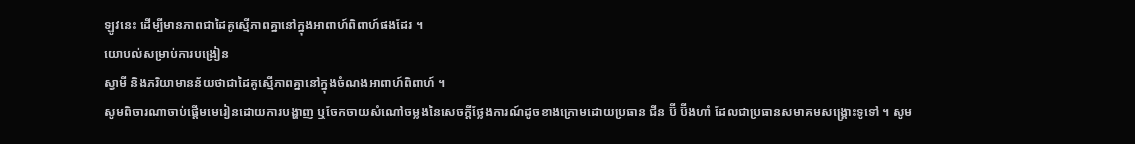ឡូវនេះ ដើម្បីមានភាពជាដៃគូស្មើភាពគ្នានៅក្នុងអាពាហ៍ពិពាហ៍ផងដែរ ។
យោបល់សម្រាប់ការបង្រៀន
ស្វាមី និងភរិយាមានន័យថាជាដៃគូស្មើភាពគ្នានៅក្នុងចំណងអាពាហ៍ពិពាហ៍ ។
សូមពិចារណាចាប់ផ្តើមមេរៀនដោយការបង្ហាញ ឬចែកចាយសំណៅចម្លងនៃសេចក្ដីថ្លែងការណ៍ដូចខាងក្រោមដោយប្រធាន ជីន ប៊ី ប៊ីងហាំ ដែលជាប្រធានសមាគមសង្គ្រោះទូទៅ ។ សូម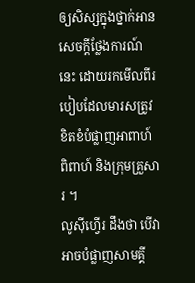ឲ្យសិស្សក្នុងថ្នាក់អានសេចក្តីថ្លែងការណ៍នេះ ដោយរកមើលពីរបៀបដែលមារសត្រូវខិតខំបំផ្លាញអាពាហ៍ពិពាហ៍ និងក្រុមគ្រួសារ ។
លូស៊ីហ្វើរ ដឹងថា បើវាអាចបំផ្លាញសាមគ្គី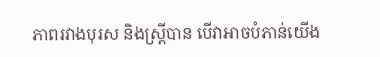ភាពរវាងបុរស និងស្ដ្រីបាន បើវាអាចបំភាន់យើង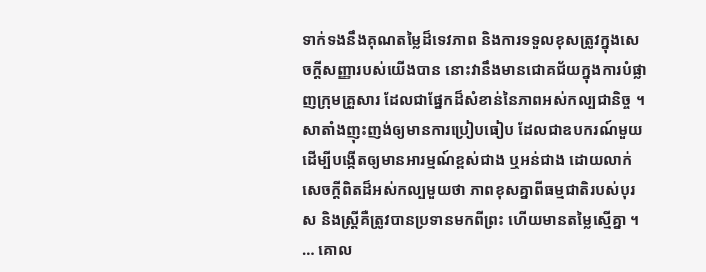ទាក់ទងនឹងគុណតម្លៃដ៏ទេវភាព និងការទទួលខុសត្រូវក្នុងសេចក្ដីសញ្ញារបស់យើងបាន នោះវានឹងមានជោគជ័យក្នុងការបំផ្លាញក្រុមគ្រួសារ ដែលជាផ្នែកដ៏សំខាន់នៃភាពអស់កល្បជានិច្ច ។
សាតាំងញុះញង់ឲ្យមានការប្រៀបធៀប ដែលជាឧបករណ៍មួយដើម្បីបង្កើតឲ្យមានអារម្មណ៍ខ្ពស់ជាង ឬអន់ជាង ដោយលាក់សេចក្ដីពិតដ៏អស់កល្បមួយថា ភាពខុសគ្នាពីធម្មជាតិរបស់បុរស និងស្ដ្រីគឺត្រូវបានប្រទានមកពីព្រះ ហើយមានតម្លៃស្មើគ្នា ។ … គោល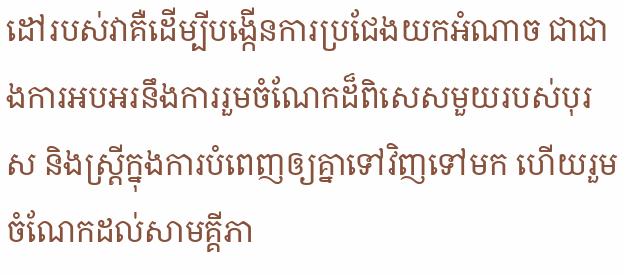ដៅរបស់វាគឺដើម្បីបង្កើនការប្រជែងយកអំណាច ជាជាងការអបអរនឹងការរួមចំណែកដ៏ពិសេសមួយរបស់បុរស និងស្ដ្រីក្នុងការបំពេញឲ្យគ្នាទៅវិញទៅមក ហើយរួមចំណែកដល់សាមគ្គីភា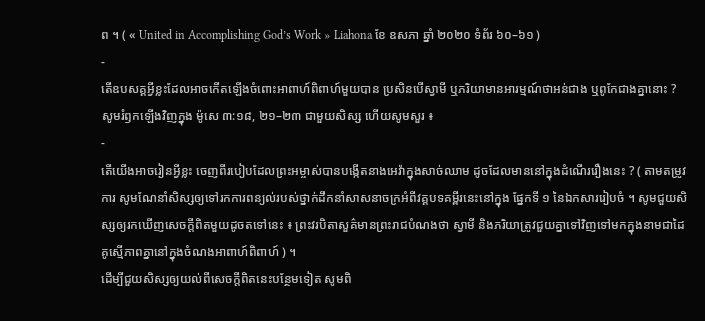ព ។ ( « United in Accomplishing God’s Work » Liahona ខែ ឧសភា ឆ្នាំ ២០២០ ទំព័រ ៦០–៦១ )
-
តើឧបសគ្គអ្វីខ្លះដែលអាចកើតឡើងចំពោះអាពាហ៍ពិពាហ៍មួយបាន ប្រសិនបើស្វាមី ឬភរិយាមានអារម្មណ៍ថាអន់ជាង ឬពូកែជាងគ្នានោះ ?
សូមរំឭកឡើងវិញក្នុង ម៉ូសេ ៣:១៨, ២១–២៣ ជាមួយសិស្ស ហើយសូមសួរ ៖
-
តើយើងអាចរៀនអ្វីខ្លះ ចេញពីរបៀបដែលព្រះអម្ចាស់បានបង្កើតនាងអេវ៉ាក្នុងសាច់ឈាម ដូចដែលមាននៅក្នុងដំណើររឿងនេះ ? ( តាមតម្រូវការ សូមណែនាំសិស្សឲ្យទៅរកការពន្យល់របស់ថ្នាក់ដឹកនាំសាសនាចក្រអំពីវគ្គបទគម្ពីរនេះនៅក្នុង ផ្នែកទី ១ នៃឯកសាររៀបចំ ។ សូមជួយសិស្សឲ្យរកឃើញសេចក្តីពិតមួយដូចតទៅនេះ ៖ ព្រះវរបិតាសួគ៌មានព្រះរាជបំណងថា ស្វាមី និងភរិយាត្រូវជួយគ្នាទៅវិញទៅមកក្នុងនាមជាដៃគូស្មើភាពគ្នានៅក្នុងចំណងអាពាហ៍ពិពាហ៍ ) ។
ដើម្បីជួយសិស្សឲ្យយល់ពីសេចក្ដីពិតនេះបន្ថែមទៀត សូមពិ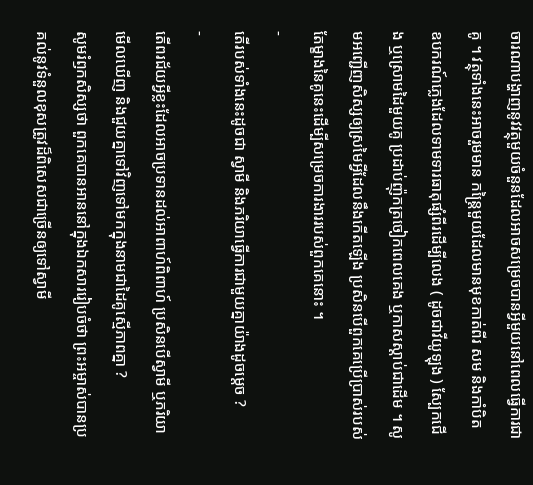ចារណាបង្ហាញនូវវត្ថុមួយចំនួនដែលអាចសម្រេចបានអ្វីមួយនៅពេលធ្វើការជាគូ ។ វត្ថុទាំងនេះអាចរួមមាន កន្ត្រៃមួយដែលមានមុខកាត់ពីរ សម និងកាំបិត ឧបករណ៍ភ្លេងដែលទាមទារធាតុផ្សំពីរដើម្បីលេង ( ដូចជាវីយូឡុង ) ស្បែកជើង ឬស្រោមដៃមួយគូ ប្រដាប់ញ៉ុកត្រចៀកពេលគេង ឬកាសស្ដាប់ជាដើម ។ សូមអញ្ជើញសិស្សឲ្យស្រមៃអ្វីដែលនឹងកើតឡើង ប្រសិនបើពួកគេប្រើប្រាស់របស់តែម្ខាងនៃគូនេះដើម្បីសម្រេចការងាររបស់ពួកគេនោះ ។
-
តើរបស់ទាំងនេះដូចជា ស្វាមី និងភរិយាធ្វើការជាមួយគ្នាយ៉ាងដូចម្តេច ?
-
តើពរជ័យអ្វីខ្លះដែលអាចប្រទានដល់អាពាហ៍ពិពាហ៍ ប្រសិនបើស្វាមី ឬភរិយាមើលឃើញ និងជួយគ្នាទៅវិញទៅមកក្នុងនាមជាដៃគូស្មើភាពគ្នា ?
សូមរំឭកសិស្សថា ពួកគេបានអាននៅក្នុងឯកសាររៀបចំថា ព្រះអម្ចាស់បានប្រគល់នូវទំនួលខុសត្រូវដ៏ពិសេសជាច្រើនឲ្យទៅស្វាមី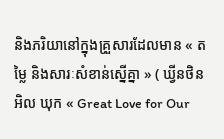និងភរិយានៅក្នុងគ្រួសារដែលមាន « តម្លៃ និងសារៈសំខាន់ស្នើគ្នា » ( ឃ្វីនថិន អិល ឃុក « Great Love for Our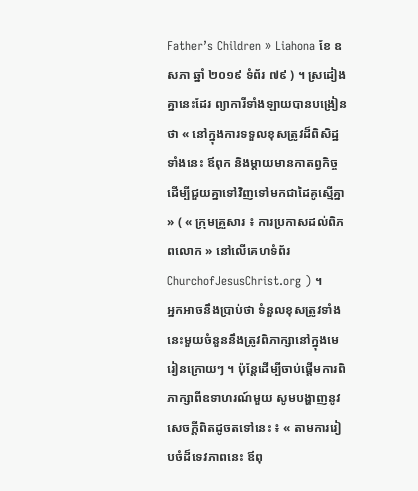Father’s Children » Liahona ខែ ឧសភា ឆ្នាំ ២០១៩ ទំព័រ ៧៩ ) ។ ស្រដៀងគ្នានេះដែរ ព្យាការីទាំងឡាយបានបង្រៀនថា « នៅក្នុងការទទួលខុសត្រូវដ៏ពិសិដ្ឋទាំងនេះ ឪពុក និងម្តាយមានកាតព្វកិច្ចដើម្បីជួយគ្នាទៅវិញទៅមកជាដៃគូស្មើគ្នា » ( « ក្រុមគ្រួសារ ៖ ការប្រកាសដល់ពិភពលោក » នៅលើគេហទំព័រ ChurchofJesusChrist.org ) ។
អ្នកអាចនឹងប្រាប់ថា ទំនួលខុសត្រូវទាំងនេះមួយចំនួននឹងត្រូវពិភាក្សានៅក្នុងមេរៀនក្រោយៗ ។ ប៉ុន្តែដើម្បីចាប់ផ្តើមការពិភាក្សាពីឧទាហរណ៍មួយ សូមបង្ហាញនូវសេចក្តីពិតដូចតទៅនេះ ៖ « តាមការរៀបចំដ៏ទេវភាពនេះ ឪពុ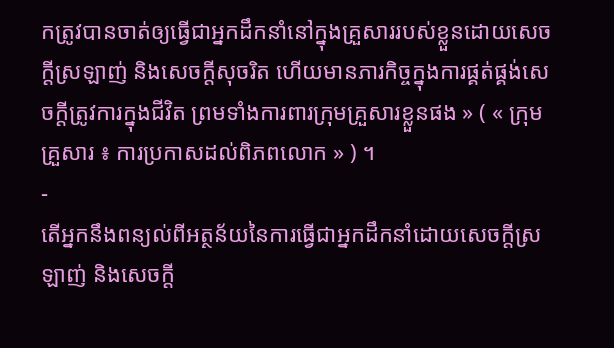កត្រូវបានចាត់ឲ្យធ្វើជាអ្នកដឹកនាំនៅក្នុងគ្រួសាររបស់ខ្លួនដោយសេចក្ដីស្រឡាញ់ និងសេចក្ដីសុចរិត ហើយមានភារកិច្ចក្នុងការផ្គត់ផ្គង់សេចក្ដីត្រូវការក្នុងជីវិត ព្រមទាំងការពារក្រុមគ្រួសារខ្លួនផង » ( « ក្រុមគ្រួសារ ៖ ការប្រកាសដល់ពិភពលោក » ) ។
-
តើអ្នកនឹងពន្យល់ពីអត្ថន័យនៃការធ្វើជាអ្នកដឹកនាំដោយសេចក្ដីស្រឡាញ់ និងសេចក្ដី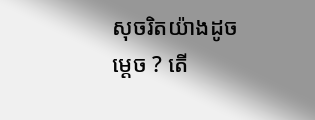សុចរិតយ៉ាងដូចម្ដេច ? តើ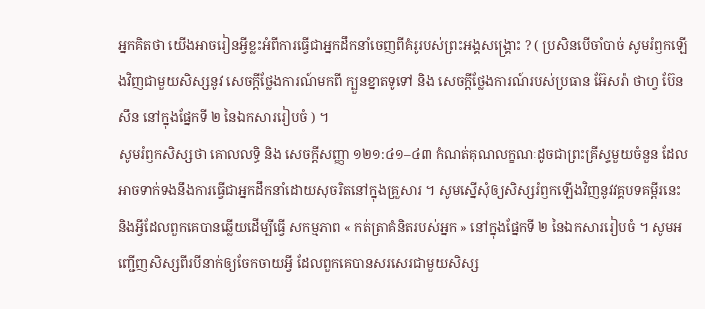អ្នកគិតថា យើងអាចរៀនអ្វីខ្លះអំពីការធ្វើជាអ្នកដឹកនាំចេញពីគំរូរបស់ព្រះអង្គសង្គ្រោះ ? ( ប្រសិនបើចាំបាច់ សូមរំឭកឡើងវិញជាមួយសិស្សនូវ សេចក្តីថ្លែងការណ៍មកពី ក្បួនខ្នាតទូទៅ និង សេចក្តីថ្លែងការណ៍របស់ប្រធាន អ៊ែសរ៉ា ថាហ្វ ប៊ែនសឹន នៅក្នុងផ្នែកទី ២ នៃឯកសាររៀបចំ ) ។
សូមរំឭកសិស្សថា គោលលទ្ធិ និង សេចក្តីសញ្ញា ១២១:៤១–៤៣ កំណត់គុណលក្ខណៈដូចជាព្រះគ្រីស្ទមួយចំនួន ដែលអាចទាក់ទងនឹងការធ្វើជាអ្នកដឹកនាំដោយសុចរិតនៅក្នុងគ្រួសារ ។ សូមស្នើសុំឲ្យសិស្សរំឭកឡើងវិញនូវវគ្គបទគម្ពីរនេះ និងអ្វីដែលពួកគេបានឆ្លើយដើម្បីធ្វើ សកម្មភាព « កត់ត្រាគំនិតរបស់អ្នក » នៅក្នុងផ្នែកទី ២ នៃឯកសាររៀបចំ ។ សូមអញ្ជើញសិស្សពីរបីនាក់ឲ្យចែកចាយអ្វី ដែលពួកគេបានសរសេរជាមួយសិស្ស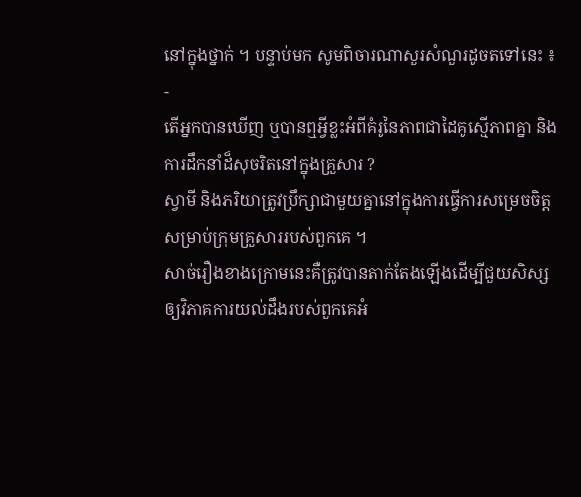នៅក្នុងថ្នាក់ ។ បន្ទាប់មក សូមពិចារណាសួរសំណួរដូចតទៅនេះ ៖
-
តើអ្នកបានឃើញ ឬបានឮអ្វីខ្លះអំពីគំរូនៃភាពជាដៃគូស្មើភាពគ្នា និងការដឹកនាំដ៏សុចរិតនៅក្នុងគ្រួសារ ?
ស្វាមី និងភរិយាត្រូវប្រឹក្សាជាមួយគ្នានៅក្នុងការធ្វើការសម្រេចចិត្តសម្រាប់ក្រុមគ្រួសាររបស់ពួកគេ ។
សាច់រឿងខាងក្រោមនេះគឺត្រូវបានតាក់តែងឡើងដើម្បីជួយសិស្សឲ្យវិភាគការយល់ដឹងរបស់ពួកគេអំ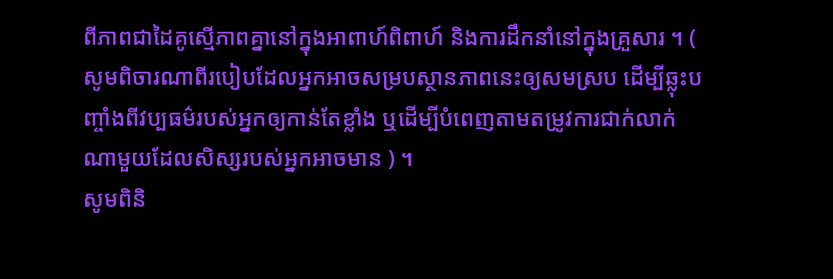ពីភាពជាដៃគូស្មើភាពគ្នានៅក្នុងអាពាហ៍ពិពាហ៍ និងការដឹកនាំនៅក្នុងគ្រួសារ ។ ( សូមពិចារណាពីរបៀបដែលអ្នកអាចសម្របស្ថានភាពនេះឲ្យសមស្រប ដើម្បីឆ្លុះបញ្ចាំងពីវប្បធម៌របស់អ្នកឲ្យកាន់តែខ្លាំង ឬដើម្បីបំពេញតាមតម្រូវការជាក់លាក់ណាមួយដែលសិស្សរបស់អ្នកអាចមាន ) ។
សូមពិនិ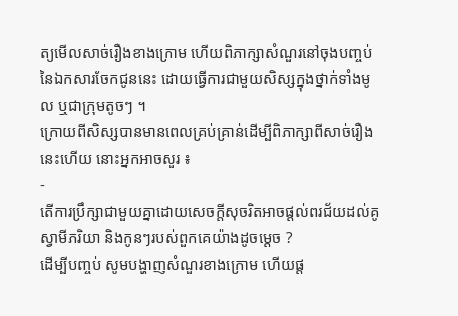ត្យមើលសាច់រឿងខាងក្រោម ហើយពិភាក្សាសំណួរនៅចុងបញ្ចប់នៃឯកសារចែកជូននេះ ដោយធ្វើការជាមួយសិស្សក្នុងថ្នាក់ទាំងមូល ឬជាក្រុមតូចៗ ។
ក្រោយពីសិស្សបានមានពេលគ្រប់គ្រាន់ដើម្បីពិភាក្សាពីសាច់រឿងនេះហើយ នោះអ្នកអាចសួរ ៖
-
តើការប្រឹក្សាជាមួយគ្នាដោយសេចក្ដីសុចរិតអាចផ្ដល់ពរជ័យដល់គូស្វាមីភរិយា និងកូនៗរបស់ពួកគេយ៉ាងដូចម្ដេច ?
ដើម្បីបញ្ចប់ សូមបង្ហាញសំណួរខាងក្រោម ហើយផ្ត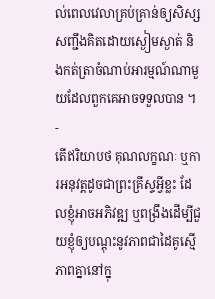ល់ពេលវេលាគ្រប់គ្រាន់ឲ្យសិស្សសញ្ជឹងគិតដោយស្ងៀមស្ងាត់ និងកត់ត្រាចំណាប់អារម្មណ៍ណាមួយដែលពួកគេអាចទទួលបាន ។
-
តើឥរិយាបថ គុណលក្ខណៈ ឬការអនុវត្តដូចជាព្រះគ្រីស្ទអ្វីខ្លះ ដែលខ្ញុំអាចអភិវឌ្ឍ ឬពង្រឹងដើម្បីជួយខ្ញុំឲ្យបណ្តុះនូវភាពជាដៃគូស្មើភាពគ្នានៅក្នុ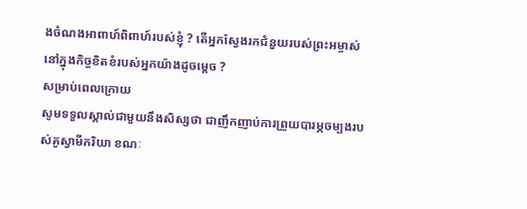ងចំណងអាពាហ៍ពិពាហ៍របស់ខ្ញុំ ? តើអ្នកស្វែងរកជំនួយរបស់ព្រះអម្ចាស់នៅក្នុងកិច្ចខិតខំរបស់អ្នកយ៉ាងដូចម្តេច ?
សម្រាប់ពេលក្រោយ
សូមទទួលស្គាល់ជាមួយនឹងសិស្សថា ជាញឹកញាប់ការព្រួយបារម្ភចម្បងរបស់គូស្វាមីភរិយា ខណៈ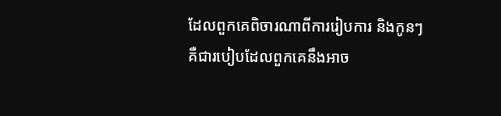ដែលពួកគេពិចារណាពីការរៀបការ និងកូនៗគឺជារបៀបដែលពួកគេនឹងអាច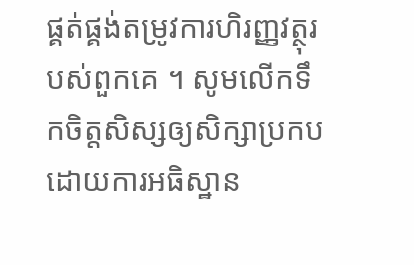ផ្គត់ផ្គង់តម្រូវការហិរញ្ញវត្ថុរបស់ពួកគេ ។ សូមលើកទឹកចិត្តសិស្សឲ្យសិក្សាប្រកបដោយការអធិស្ឋាន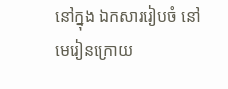នៅក្នុង ឯកសាររៀបចំ នៅមេរៀនក្រោយ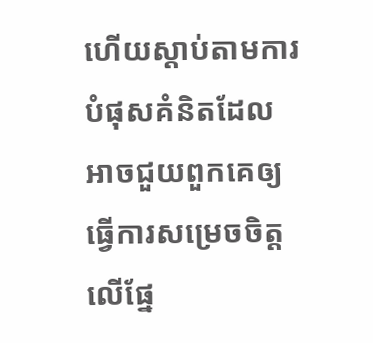ហើយស្តាប់តាមការបំផុសគំនិតដែលអាចជួយពួកគេឲ្យធ្វើការសម្រេចចិត្តលើផ្នែ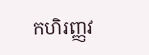កហិរញ្ញវ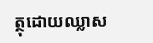ត្ថុដោយឈ្លាស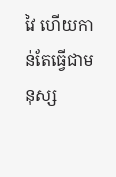វៃ ហើយកាន់តែធ្វើជាមនុស្ស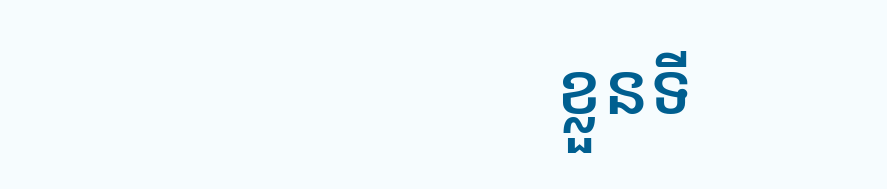ខ្លួនទី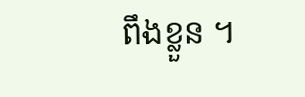ពឹងខ្លួន ។